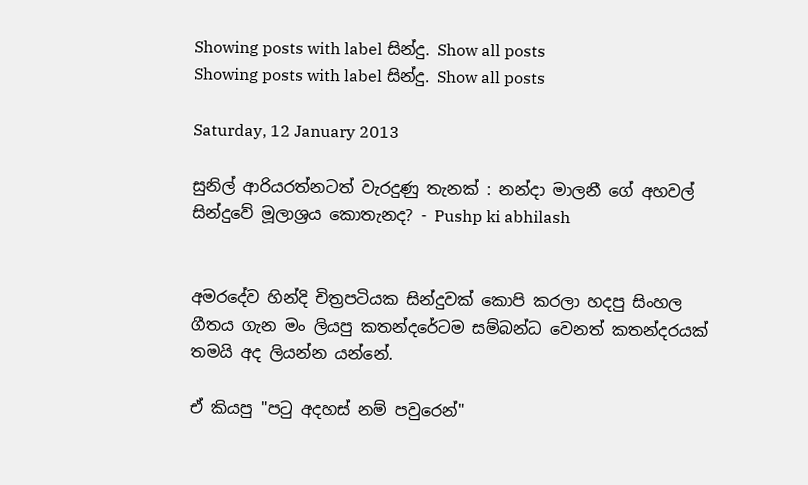Showing posts with label සින්දු. Show all posts
Showing posts with label සින්දු. Show all posts

Saturday, 12 January 2013

සුනිල් ආරියරත්නටත් වැරදුණු තැනක් : නන්දා මාලනී ගේ අහවල් සින්දුවේ මූලාශ්‍රය කොතැනද? - Pushp ki abhilash


අමරදේව හින්දි චිත්‍රපටියක සින්දුවක් කොපි කරලා හදපු සිංහල ගීතය ගැන මං ලියපු කතන්දරේටම සම්බන්ධ වෙනත් කතන්දරයක් තමයි අද ලියන්න යන්නේ.

ඒ කියපු "පටු අදහස් නම් පවුරෙන්"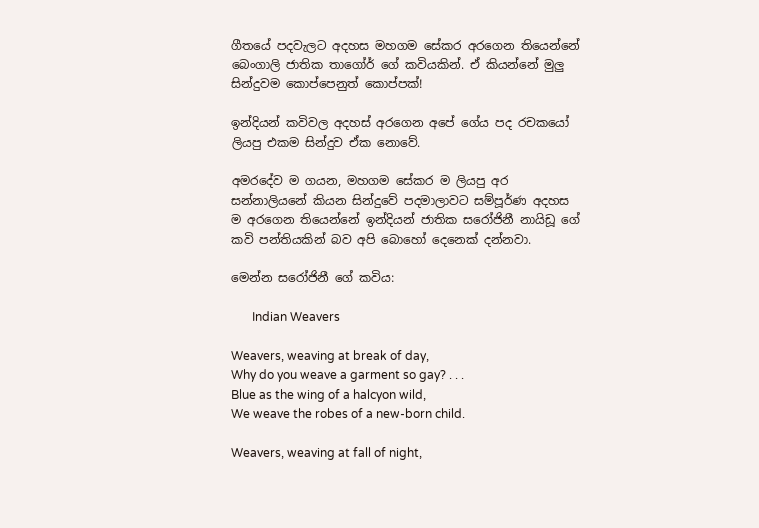ගීතයේ පදවැලට අදහස මහගම සේකර අරගෙන තියෙන්නේ බෙංගාලි ජාතික තාගෝර් ගේ කවියකින්. ඒ කියන්නේ මුලු සින්දුවම කොප්පෙනුත් කොප්පක්!

ඉන්දියන් කවිවල අදහස් අරගෙන අපේ ගේය පද රචකයෝ ලියපු එකම සින්දුව ඒක නොවේ.

අමරදේව ම ගයන, මහගම සේකර ම ලියපු අර සන්නාලියනේ කියන සින්දුවේ පදමාලාවට සම්පූර්ණ අදහස ම අරගෙන තියෙන්නේ ඉන්දියන් ජාතික සරෝජිනී නායිඩූ ගේ කවි පන්තියකින් බව අපි බොහෝ දෙනෙක් දන්නවා.

මෙන්න සරෝජිනී ගේ කවිය:

       Indian Weavers

Weavers, weaving at break of day,
Why do you weave a garment so gay? . . .
Blue as the wing of a halcyon wild,
We weave the robes of a new-born child.

Weavers, weaving at fall of night,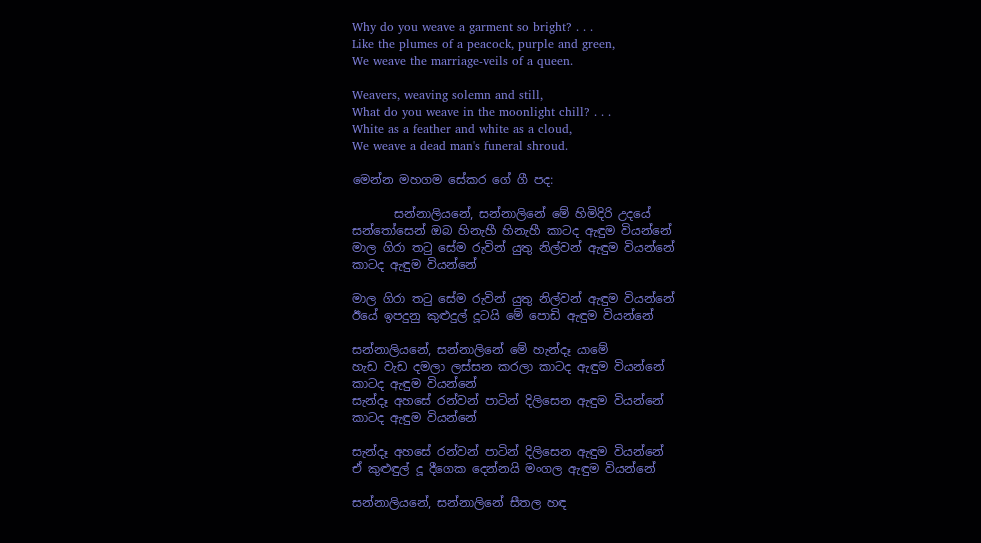Why do you weave a garment so bright? . . .
Like the plumes of a peacock, purple and green,
We weave the marriage-veils of a queen.

Weavers, weaving solemn and still,
What do you weave in the moonlight chill? . . .
White as a feather and white as a cloud,
We weave a dead man's funeral shroud.

මෙන්න මහගම සේකර ගේ ගී පද:

       සන්නාලියනේ, සන්නාලිනේ මේ හිමිදිරි උදයේ
සන්තෝසෙන් ඔබ හිනැහී හිනැහී කාටද ඇඳුම වියන්නේ
මාල ගිරා තටු සේම රුවින් යුතු නිල්වන් ඇඳුම වියන්නේ
කාටද ඇඳුම වියන්නේ

මාල ගිරා තටු සේම රුවින් යුතු නිල්වන් ඇඳුම වියන්නේ
ඊයේ ඉපදුනු කුළුදුල් දූටයි මේ පොඩි ඇඳුම වියන්නේ

සන්නාලියනේ, සන්නාලිනේ මේ හැන්දෑ යාමේ
හැඩ වැඩ දමලා ලස්සන කරලා කාටද ඇඳුම වියන්නේ
කාටද ඇඳුම වියන්නේ
සැන්දෑ අහසේ රන්වන් පාටින් දිලිසෙන ඇඳුම වියන්නේ
කාටද ඇඳුම වියන්නේ

සැන්දෑ අහසේ රන්වන් පාටින් දිලිසෙන ඇඳුම වියන්නේ
ඒ කුළුඳුල් දූ දීගෙක දෙන්නයි මංගල ඇඳුම වියන්නේ

සන්නාලියනේ, සන්නාලිනේ සීතල හඳ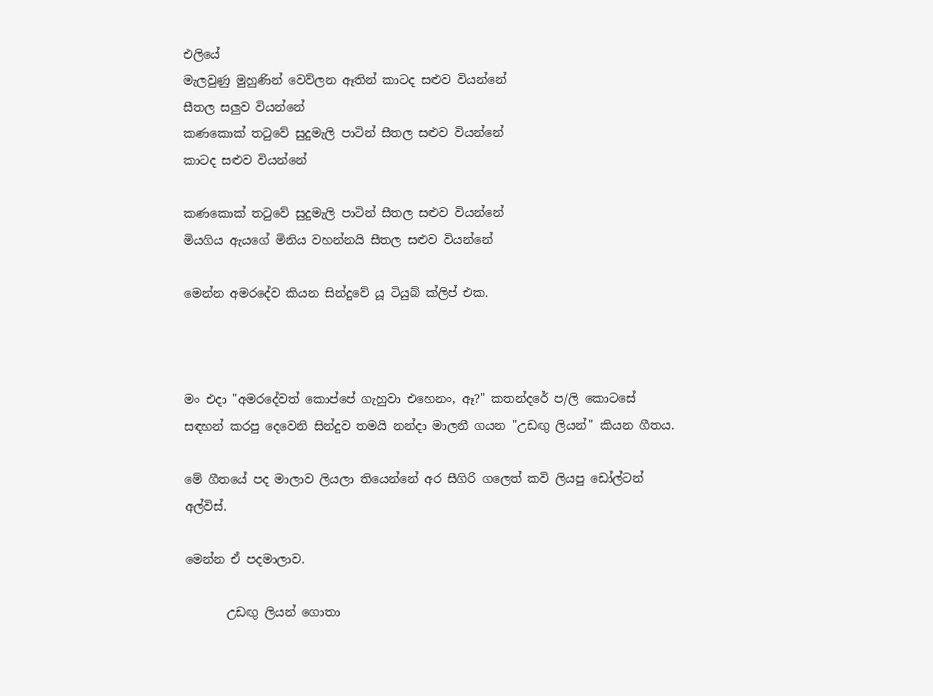එලියේ
මැලවුණු මුහුණින් වෙව්ලන ඈතින් කාටද සළුව වියන්නේ
සීතල සලුව වියන්නේ
කණකොක් තටුවේ සුදුමැලි පාටින් සීතල සළුව වියන්නේ
කාටද සළුව වියන්නේ

කණකොක් තටුවේ සුදුමැලි පාටින් සීතල සළුව වියන්නේ
මියගිය ඇයගේ මිනිය වහන්නයි සීතල සළුව වියන්නේ

මෙන්න අමරදේව කියන සින්දුවේ යූ ටියුබ් ක්ලිප් එක.



මං එදා "අමරදේවත් කොප්පේ ගැහුවා එහෙනං, ඈ?" කතන්දරේ ප/ලි කොටසේ සඳහන් කරපු දෙවෙනි සින්දුව තමයි නන්දා මාලනී ගයන "උඩඟු ලියන්" කියන ගීතය.

මේ ගීතයේ පද මාලාව ලියලා තියෙන්නේ අර සීගිරි ගලෙත් කවි ලියපු ඩෝල්ටන් අල්විස්.

මෙන්න ඒ පදමාලාව.

       උඩඟු ලියන් ගොතා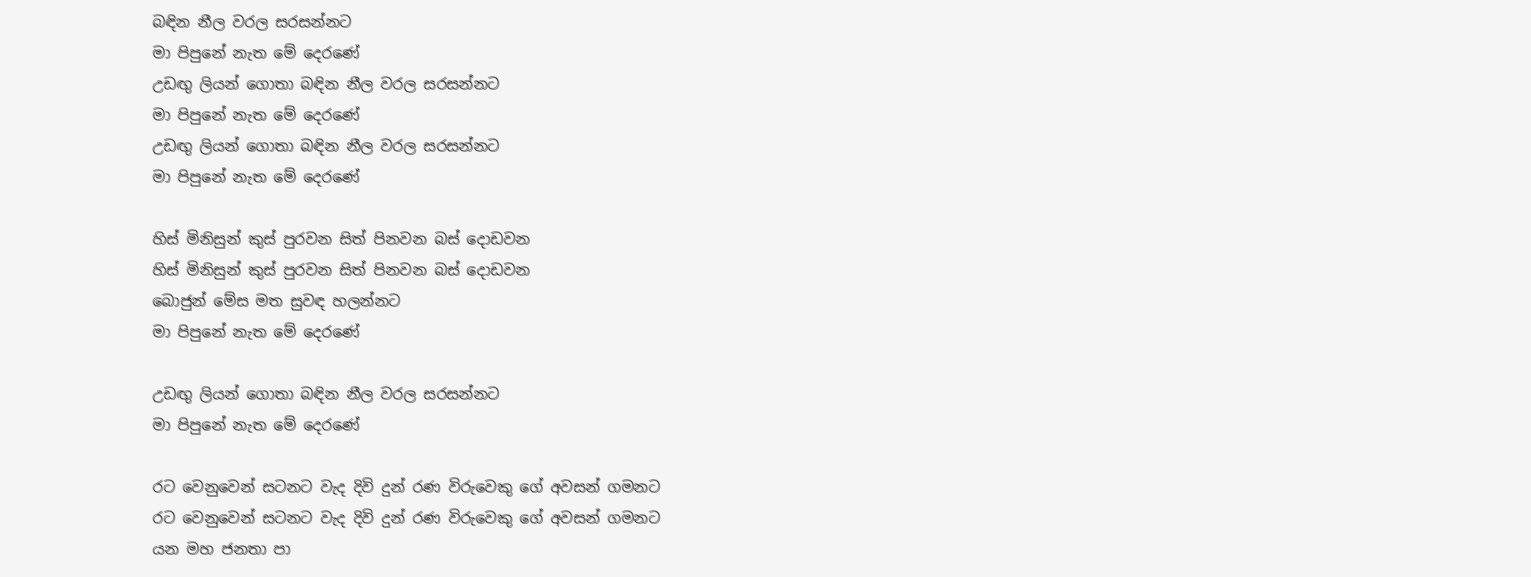බඳින නීල වරල සරසන්නට
මා පිපුනේ නැත මේ දෙරණේ
උඩඟු ලියන් ගොතා බඳින නීල වරල සරසන්නට
මා පිපුනේ නැත මේ දෙරණේ
උඩඟු ලියන් ගොතා බඳින නීල වරල සරසන්නට
මා පිපුනේ නැත මේ දෙරණේ

හිස් මිනිසුන් කුස් පුරවන සිත් පිනවන බස් දොඩවන
හිස් මිනිසුන් කුස් පුරවන සිත් පිනවන බස් දොඩවන
බොජුන් මේස මත සුවඳ හලන්නට
මා පිපුනේ නැත මේ දෙරණේ

උඩඟු ලියන් ගොතා බඳින නීල වරල සරසන්නට
මා පිපුනේ නැත මේ දෙරණේ

රට වෙනුවෙන් සටනට වැද දිවි දුන් රණ විරුවෙකු ගේ අවසන් ගමනට
රට වෙනුවෙන් සටනට වැද දිවි දුන් රණ විරුවෙකු ගේ අවසන් ගමනට
යන මහ ජනතා පා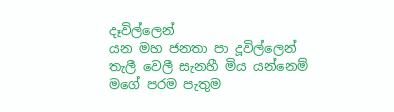දෑවිල්ලෙන්
යන මහ ජනතා පා දූවිල්ලෙන්
තැලී වෙලී සැනහී මිය යන්නෙම්
මගේ පරම පැතුම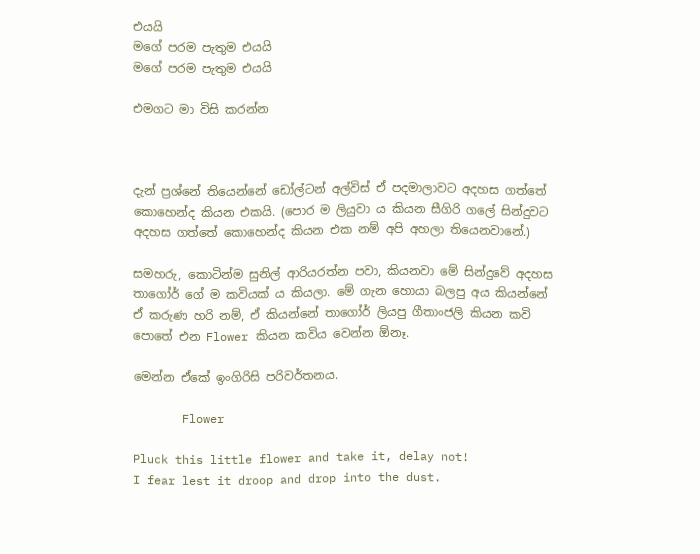එයයි
මගේ පරම පැතුම එයයි
මගේ පරම පැතුම එයයි

එමගට මා විසි කරන්න



දැන් ප්‍රශ්නේ තියෙන්නේ ඩෝල්ටන් අල්විස් ඒ පදමාලාවට අදහස ගත්තේ කොහෙන්ද කියන එකයි. (පොර ම ලියුවා ය කියන සීගිරි ගලේ සින්දුවට අදහස ගත්තේ කොහෙන්ද කියන එක නම් අපි අහලා තියෙනවානේ.)

සමහරු, කොටින්ම සුනිල් ආරියරත්න පවා, කියනවා මේ සින්දුවේ අදහස තාගෝර් ගේ ම කවියක් ය කියලා. මේ ගැන හොයා බලපු අය කියන්නේ ඒ කරුණ හරි නම්, ඒ කියන්නේ තාගෝර් ලියපු ගීතාංජලි කියන කවි පොතේ එන Flower කියන කවිය වෙන්න ඕනෑ.

මෙන්න ඒකේ ඉංගිරිසි පරිවර්තනය.

       Flower

Pluck this little flower and take it, delay not!
I fear lest it droop and drop into the dust.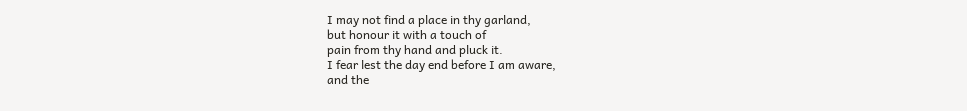I may not find a place in thy garland,
but honour it with a touch of
pain from thy hand and pluck it.
I fear lest the day end before I am aware,
and the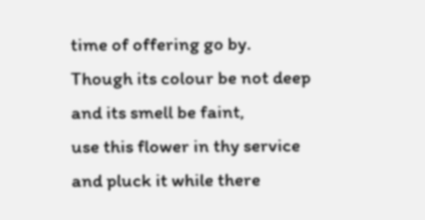time of offering go by.
Though its colour be not deep and its smell be faint,
use this flower in thy service and pluck it while there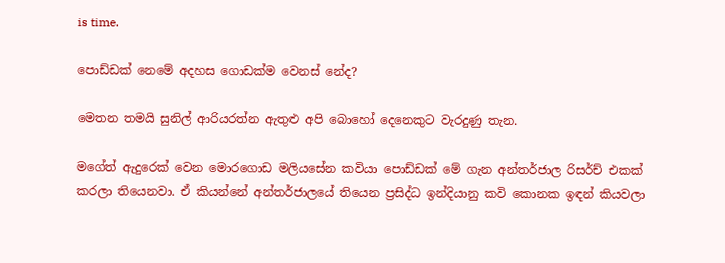is time.

පොඩ්ඩක් නෙමේ අදහස ගොඩක්ම වෙනස් නේද?

මෙතන තමයි සුනිල් ආරියරත්න ඇතුළු අපි බොහෝ දෙනෙකුට වැරදුණු තැන.

මගේත් ඇදුරෙක් වෙන මොරගොඩ මලියසේන කවියා පොඩ්ඩක් මේ ගැන අන්තර්ජාල රිසර්ච් එකක් කරලා තියෙනවා. ඒ කියන්නේ අන්තර්ජාලයේ තියෙන ප්‍රසිද්ධ ඉන්දියානු කවි කොනක ඉඳන් කියවලා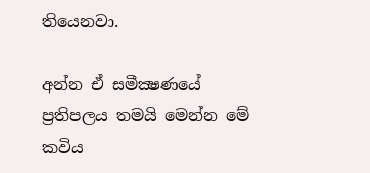තියෙනවා.

අන්න ඒ සමීක්‍ෂණයේ ප්‍රතිපලය තමයි මෙන්න මේ කවිය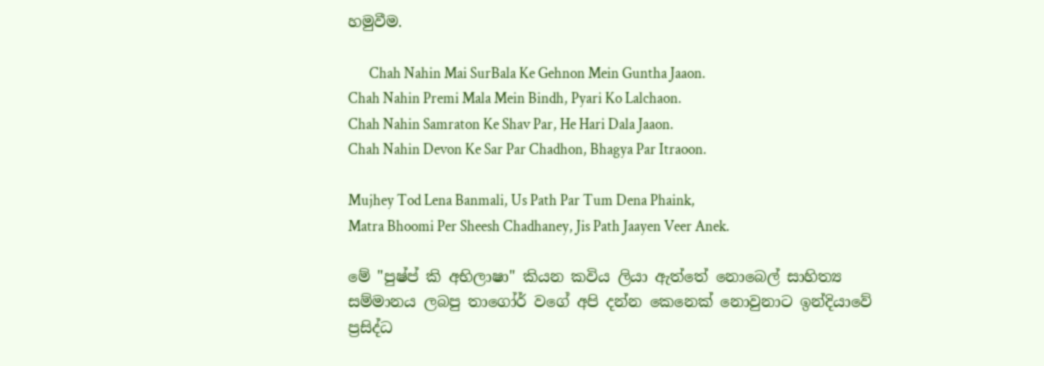හමුවීම.

       Chah Nahin Mai SurBala Ke Gehnon Mein Guntha Jaaon.
Chah Nahin Premi Mala Mein Bindh, Pyari Ko Lalchaon.
Chah Nahin Samraton Ke Shav Par, He Hari Dala Jaaon.
Chah Nahin Devon Ke Sar Par Chadhon, Bhagya Par Itraoon.

Mujhey Tod Lena Banmali, Us Path Par Tum Dena Phaink,
Matra Bhoomi Per Sheesh Chadhaney, Jis Path Jaayen Veer Anek.

මේ "පුෂ්ප් කි අභිලාෂා" කියන කවිය ලියා ඇත්තේ නොබෙල් සාහිත්‍ය සම්මානය ලබපු තාගෝර් වගේ අපි දන්න කෙනෙක් නොවුනාට ඉන්දියාවේ ප්‍රසිද්ධ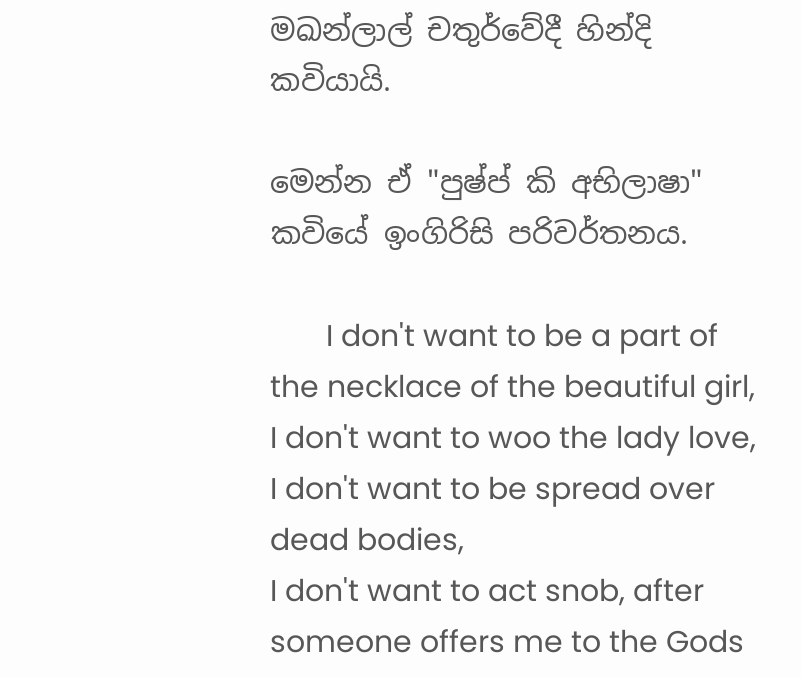මඛන්ලාල් චතුර්වේදී හින්දි කවියායි.

මෙන්න ඒ "පුෂ්ප් කි අභිලාෂා" කවියේ ඉංගිරිසි පරිවර්තනය.

       I don't want to be a part of the necklace of the beautiful girl,
I don't want to woo the lady love,
I don't want to be spread over dead bodies,
I don't want to act snob, after someone offers me to the Gods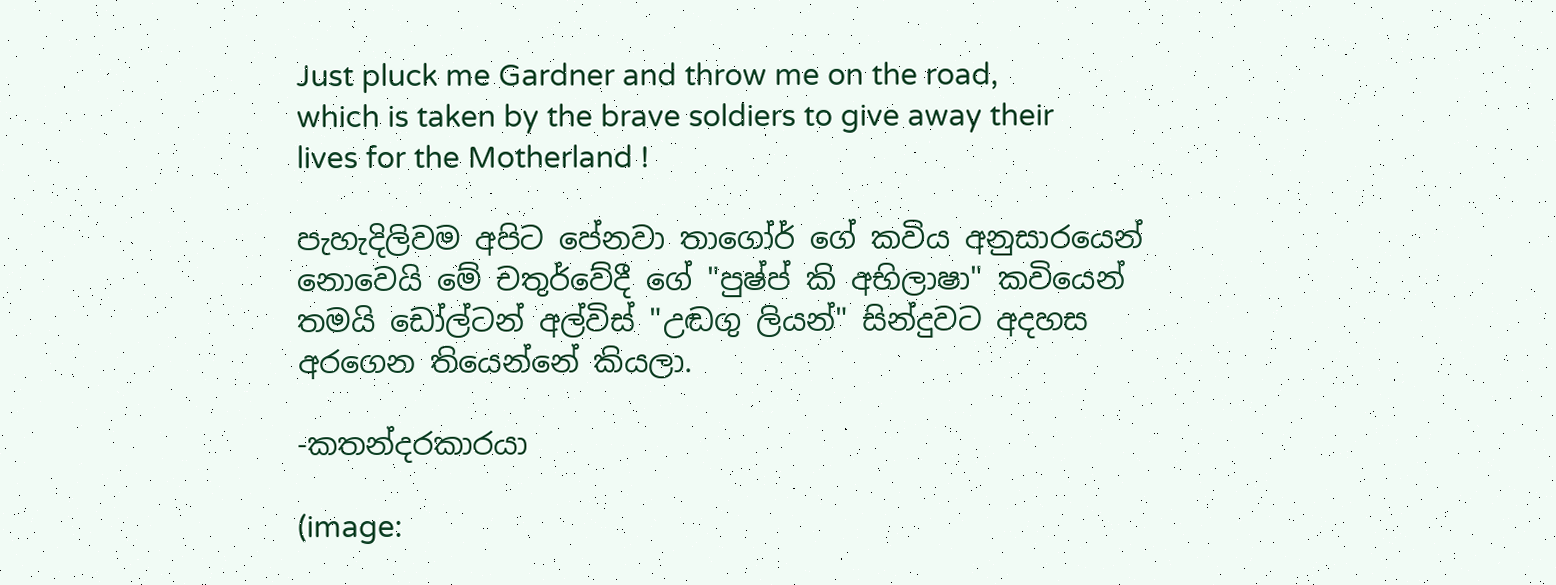Just pluck me Gardner and throw me on the road,
which is taken by the brave soldiers to give away their lives for the Motherland !

පැහැදිලිවම අපිට පේනවා තාගෝර් ගේ කවිය අනුසාරයෙන් නොවෙයි මේ චතුර්වේදී ගේ "පුෂ්ප් කි අභිලාෂා" කවියෙන් තමයි ඩෝල්ටන් අල්විස් "උඬගු ලියන්" සින්දුවට අදහස අරගෙන තියෙන්නේ කියලා.

-කතන්දරකාරයා

(image: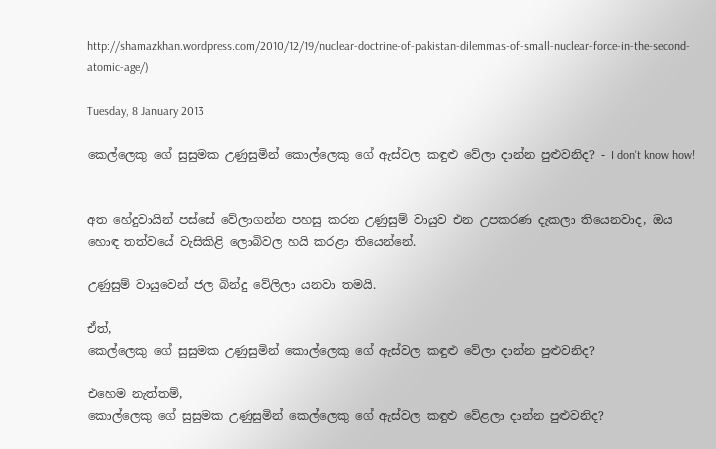http://shamazkhan.wordpress.com/2010/12/19/nuclear-doctrine-of-pakistan-dilemmas-of-small-nuclear-force-in-the-second-atomic-age/)

Tuesday, 8 January 2013

කෙල්ලෙකු ගේ සුසුමක උණුසුමින් කොල්ලෙකු ගේ ඇස්වල කඳුළු වේලා දාන්න පුළුවනිද? - I don't know how!


අත හේදුවායින් පස්සේ වේලාගන්න පහසු කරන උණුසුම් වායුව එන උපකරණ දැකලා තියෙනවාද, ඔය හොඳ තත්වයේ වැසිකිළි ලොබිවල හයි කරළා තියෙන්නේ.

උණුසුම් වායුවෙන් ජල බින්දු වේලිලා යනවා තමයි.

ඒත්,
කෙල්ලෙකු ගේ සුසුමක උණුසුමින් කොල්ලෙකු ගේ ඇස්වල කඳුළු වේලා දාන්න පුළුවනිද?

එහෙම නැත්තම්,
කොල්ලෙකු ගේ සුසුමක උණුසුමින් කෙල්ලෙකු ගේ ඇස්වල කඳුළු වේළලා දාන්න පුළුවනිද?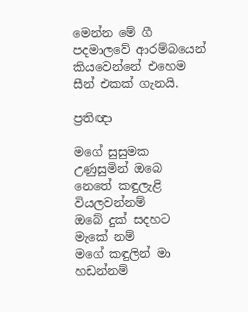මෙන්න මේ ගී පදමාලවේ ආරම්බයෙන් කියවෙන්නේ එහෙම සීන් එකක් ගැනයි.

ප්‍රතිඥා

මගේ සුසුමක උණුසුමින් ඔබෙ
නෙතේ කඳුලැළි වියලවන්නම්
ඔබේ දුක් සදහට මැකේ නම්
මගේ කඳුලින් මා හඩන්නම්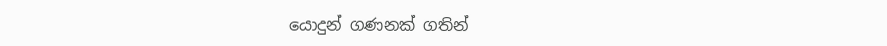යොදුන් ගණනක් ගතින්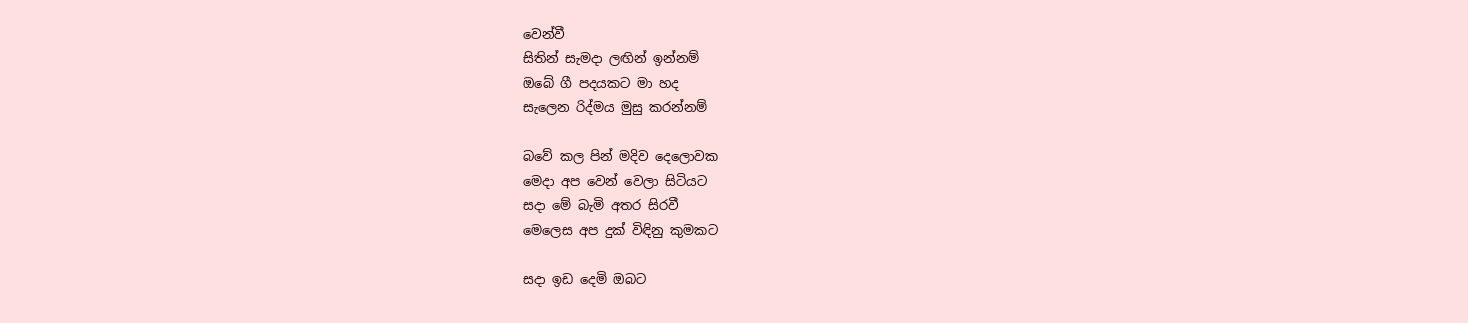වෙන්වී
සිතින් සැමදා ලඟින් ඉන්නම්
ඔබේ ගී පදයකට මා හද
සැලෙන රිද්මය මුසු කරන්නම්

බවේ කල පින් මදිව දෙලොවක
මෙදා අප වෙන් වෙලා සිටියට
සදා මේ බැමි අතර සිරවී
මෙලෙස අප දුක් විඳිනු කුමකට

සදා ඉඩ දෙමි ඔබට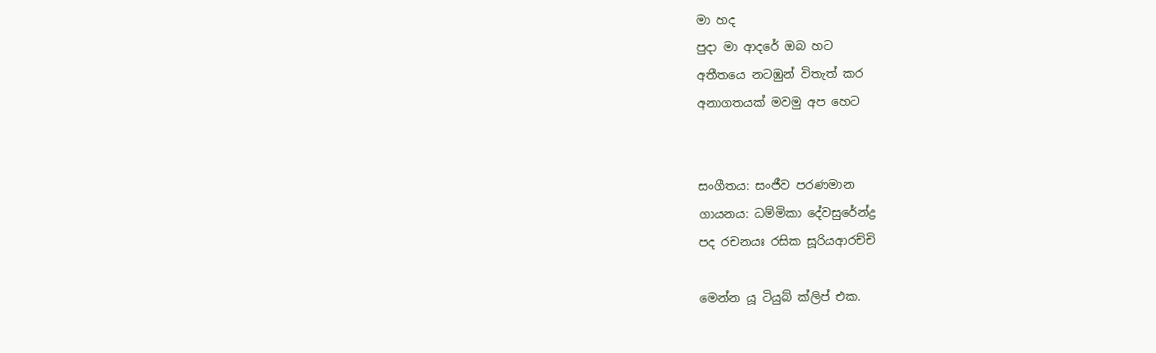මා හද
පුදා මා ආදරේ ඔබ හට
අතීතයෙ නටඹුන් විතැත් කර
අනාගතයක් මවමු අප හෙට


සංගීතය: සංජීව පරණමාන
ගායනය: ධම්මිකා දේවසුරේන්ද්‍ර
පද රචනයඃ රසික සූරියආරච්චි

මෙන්න යූ ටියුබ් ක්ලිප් එක.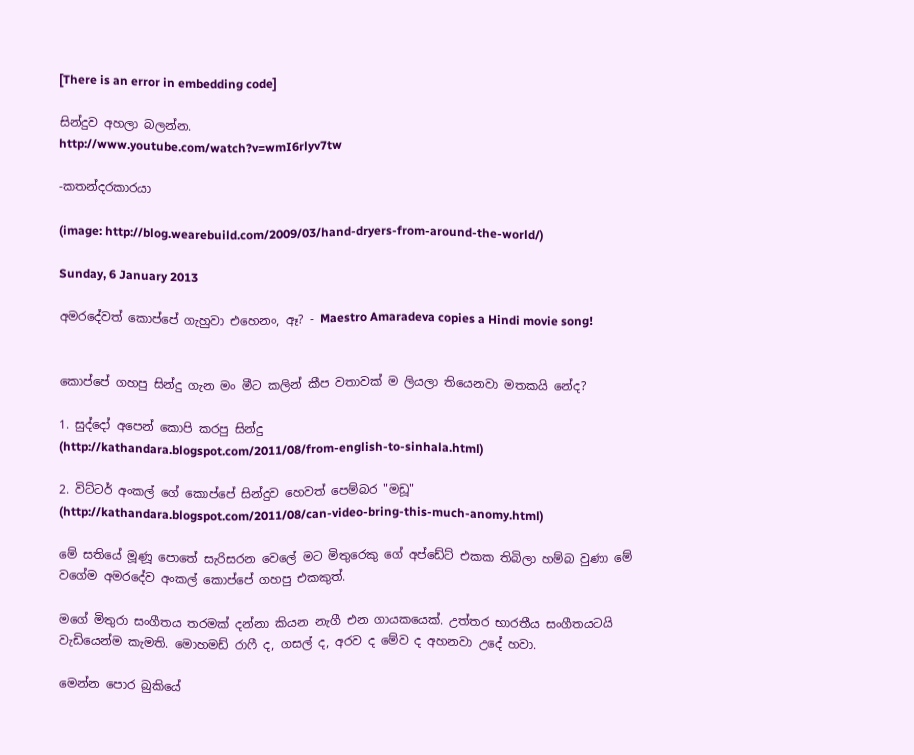[There is an error in embedding code]

සින්දුව අහලා බලන්න.
http://www.youtube.com/watch?v=wmI6rlyv7tw

-කතන්දරකාරයා

(image: http://blog.wearebuild.com/2009/03/hand-dryers-from-around-the-world/)

Sunday, 6 January 2013

අමරදේවත් කොප්පේ ගැහුවා එහෙනං, ඈ? - Maestro Amaradeva copies a Hindi movie song!


කොප්පේ ගහපු සින්දු ගැන මං මීට කලින් කීප වතාවක් ම ලියලා තියෙනවා මතකයි නේද?

1. සුද්දෝ අපෙන් කොපි කරපු සින්දු
(http://kathandara.blogspot.com/2011/08/from-english-to-sinhala.html)

2. විට්ටර් අංකල් ගේ කොප්පේ සින්දුව හෙවත් පෙම්බර "මඩූ"
(http://kathandara.blogspot.com/2011/08/can-video-bring-this-much-anomy.html)

මේ සතියේ මූණූ පොතේ සැරිසරන වෙලේ මට මිතුරෙකු ගේ අප්ඩේට් එකක තිබිලා හම්බ වුණා මේ වගේම අමරදේව අංකල් කොප්පේ ගහපු එකකුත්.

මගේ මිතුරා සංගීතය තරමක් දන්නා කියන නැගී එන ගායකයෙක්. උත්තර භාරතීය සංගීතයටයි වැඩියෙන්ම කැමති. මොහමඩ් රාෆී ද, ගසල් ද, අරව ද මේව ද අහනවා උදේ හවා.

මෙන්න පොර බුකියේ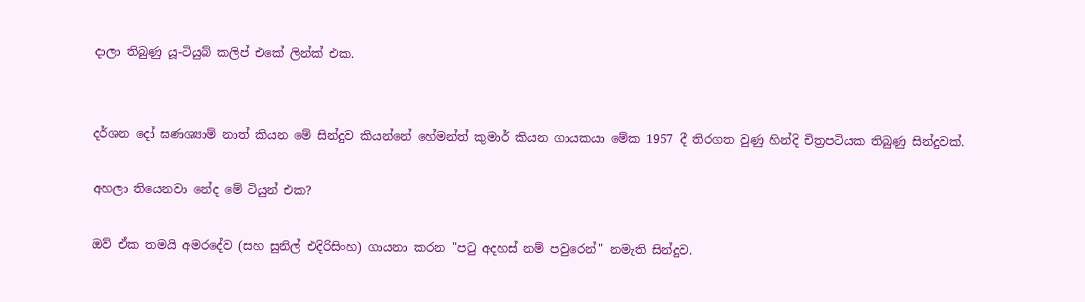දාලා තිබුණු යූ-ටියුබ් කලිප් එකේ ලින්ක් එක.


දර්ශන දෝ ඝණශ්‍යාම් නාත් කියන මේ සින්දුව කියන්නේ හේමන්ත් කුමාර් කියන ගායකයා මේක 1957 දී තිරගත වුණු හින්දි චිත්‍රපටියක තිබුණු සින්දුවක්.

අහලා තියෙනවා නේද මේ ටියුන් එක?

ඔව් ඒක තමයි අමරදේව (සහ සුනිල් එදිරිසිංහ) ගායනා කරන "පටු අදහස් නම් පවුරෙන්" නමැති සින්දුව.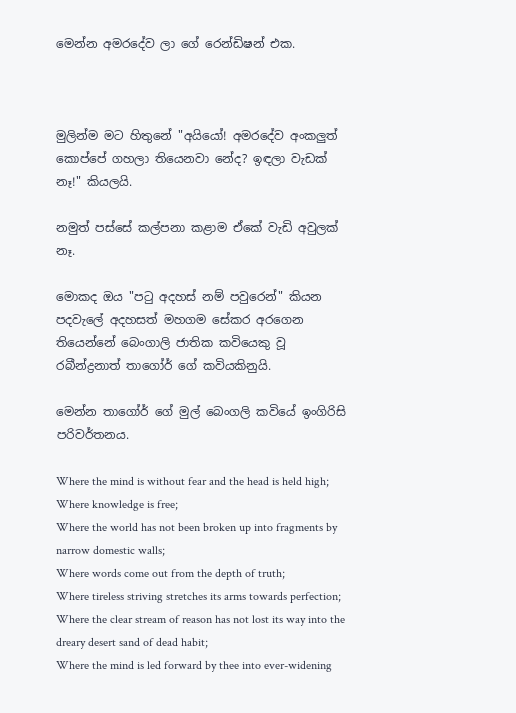මෙන්න අමරදේව ලා ගේ රෙන්ඩිෂන් එක.



මුලින්ම මට හිතුනේ "අයියෝ! අමරදේව අංකලුත් කොප්පේ ගහලා තියෙනවා නේද? ඉඳලා වැඩක් නෑ!" කියලයි.

නමුත් පස්සේ කල්පනා කළාම ඒකේ වැඩි අවුලක් නෑ.

මොකද ඔය "පටු අදහස් නම් පවුරෙන්" කියන පදවැලේ අදහසත් මහගම සේකර අරගෙන තියෙන්නේ බෙංගාලි ජාතික කවියෙකු වූ රබීන්ද්‍රනාත් තාගෝර් ගේ කවියකිනුයි.

මෙන්න තාගෝර් ගේ මුල් බෙංගලි කවියේ ඉංගිරිසි පරිවර්තනය.

Where the mind is without fear and the head is held high;
Where knowledge is free;
Where the world has not been broken up into fragments by narrow domestic walls;
Where words come out from the depth of truth;
Where tireless striving stretches its arms towards perfection;
Where the clear stream of reason has not lost its way into the dreary desert sand of dead habit;
Where the mind is led forward by thee into ever-widening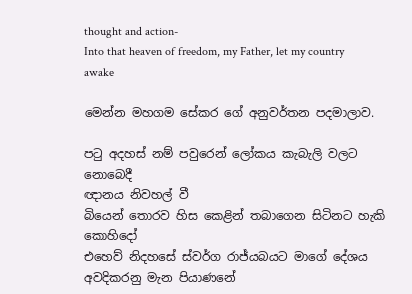thought and action-
Into that heaven of freedom, my Father, let my country awake

මෙන්න මහගම සේකර ගේ අනුවර්තන පදමාලාව.

පටු අදහස් නම් පවුරෙන් ලෝකය කැබැලි වලට නොබෙදී
ඥානය නිවහල් වී
බියෙන් තොරව හිස කෙළින් තබාගෙන සිටිනට හැකි කොහිදෝ
එහෙව් නිදහසේ ස්වර්ග රාජ්යබයට මාගේ දේශය අවදිකරනු මැන පියාණනේ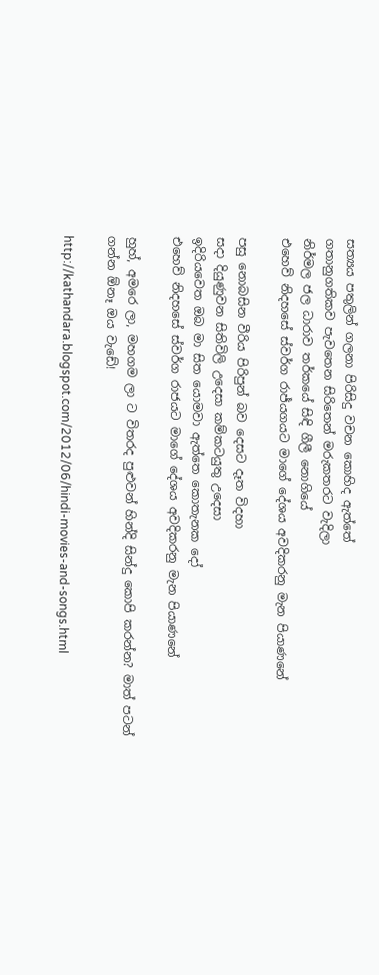සත්‍යය පතුලින් ගලනා පිරිසිදු වචන කොහිද ඇත්තේ
ගතානුගතිකව පැවතෙන සිරිතෙන් මරුකතරට වැදිලා
නිර්මල ජල ධාරාව තර්කයේ සිඳි ගීලී නොගියේ
එහෙව් නිදහසේ ස්වර්ග රාජ්යගයට මාගේ දේශය අවදිකරනු මැන පියාණනේ

පසු නොබසින වීරිය පිරිපුන් බව දෙසට දෑත විදහා
සදා දියුණුවන සිතිවිලි උදෙසා කම්කටයුතු උදෙසා
ඉදිරියවෙත ඔබ මා සිත යොමවා ඇත්තෙ කොතැනක දෝ
එහෙව් නිදහසේ ස්වර්ග රාජයට මාගේ දේශය අවදිකරනු මැන පියාණනේ

හුහ්, අමරෙ ලා, මහගම ලා ට විතරද පුළුවන් හින්දි සින්දු කොපි කරන්න? මාත් පටන් ගන්න ඕනෑ ඔය වැඩේ!

http://kathandara.blogspot.com/2012/06/hindi-movies-and-songs.html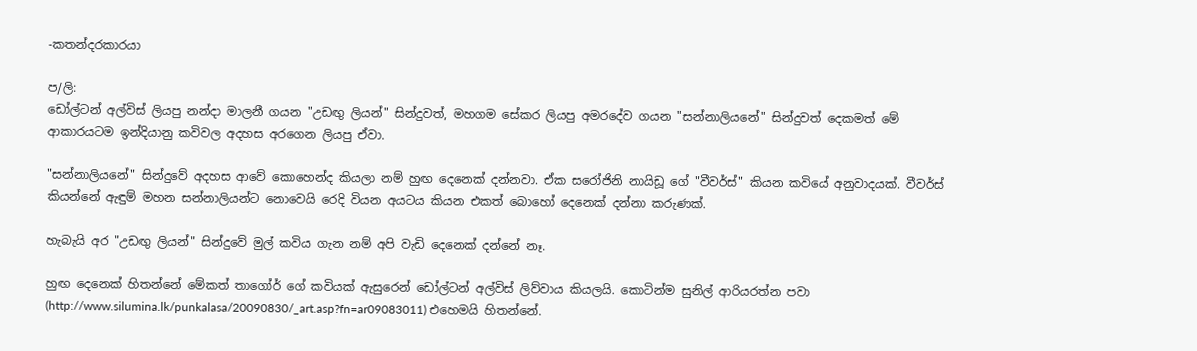-කතන්දරකාරයා

ප/ලි:
ඩෝල්ටන් අල්විස් ලියපු නන්දා මාලනී ගයන "උඩඟු ලියන්" සින්දුවත්, මහගම සේකර ලියපු අමරදේව ගයන "සන්නාලියනේ" සින්දුවත් දෙකමත් මේ ආකාරයටම ඉන්දියානු කවිවල අදහස අරගෙන ලියපු ඒවා.

"සන්නාලියනේ" සින්දුවේ අදහස ආවේ කොහෙන්ද කියලා නම් හුඟ දෙනෙක් දන්නවා. ඒක සරෝජිනි නායිඩූ ගේ "වීවර්ස්" කියන කවියේ අනුවාදයක්. වීවර්ස් කියන්නේ ඇඳුම් මහන සන්නාලියන්ට නොවෙයි රෙදි වියන අයටය කියන එකත් බොහෝ දෙනෙක් දන්නා කරුණක්.

හැබැයි අර "උඩඟු ලියන්" සින්දුවේ මුල් කවිය ගැන නම් අපි වැඩි දෙනෙක් දන්නේ නෑ.

හුඟ දෙනෙක් හිතන්නේ මේකත් තාගෝර් ගේ කවියක් ඇසුරෙන් ඩෝල්ටන් අල්විස් ලිව්වාය කියලයි. කොටින්ම සුනිල් ආරියරත්න පවා (http://www.silumina.lk/punkalasa/20090830/_art.asp?fn=ar09083011) එහෙමයි හිතන්නේ.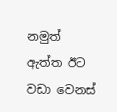නමුත් ඇත්ත ඊට වඩා වෙනස්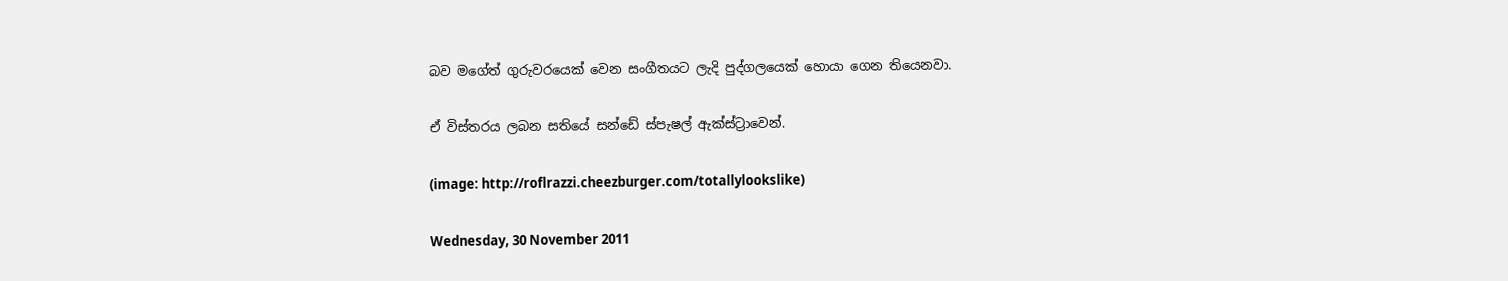බව මගේත් ගුරුවරයෙක් වෙන සංගීතයට ලැදි පුද්ගලයෙක් හොයා ගෙන තියෙනවා.

ඒ විස්තරය ලබන සතියේ සන්ඩේ ස්පැෂල් ඇක්ස්ට්‍රාවෙන්.

(image: http://roflrazzi.cheezburger.com/totallylookslike)

Wednesday, 30 November 2011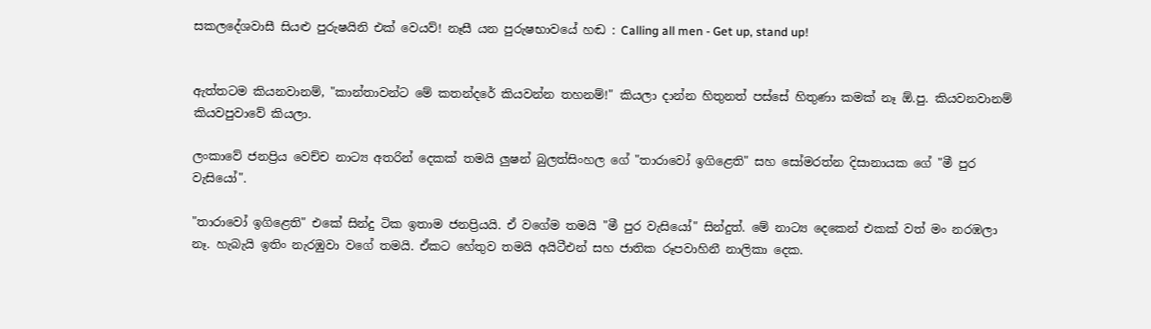සකලදේශවාසී සියළු පුරුෂයිනි එක් වෙයව්! නෑසී යන පුරුෂභාවයේ හඬ : Calling all men - Get up, stand up!


ඇත්තටම කියනවානම්, "කාන්තාවන්ට මේ කතන්දරේ කියවන්න තහනම්!" කියලා දාන්න හිතුනත් පස්සේ හිතුණා කමක් නෑ ඕ.පු. කියවනවානම් කියවපුවාවේ කියලා.

ලංකාවේ ජනප්‍රිය වෙච්ච නාට්‍ය අතරින් දෙකක් තමයි ලුෂන් බුලත්සිංහල ගේ "තාරාවෝ ඉගිළෙති" සහ සෝමරත්න දිසානායක ගේ "මී පුර වැසියෝ".

"තාරාවෝ ඉගිළෙති" එකේ සින්දු ටික ඉතාම ජනප්‍රියයි. ඒ වගේම තමයි "මී පුර වැසියෝ" සින්දුත්. මේ නාට්‍ය දෙකෙන් එකක් වත් මං නරඹලා නෑ. හැබැයි ඉතිං නැරඹුවා වගේ තමයි. ඒකට හේතුව තමයි අයිටීඑන් සහ ජාතික රූපවාහිනී නාලිකා දෙක.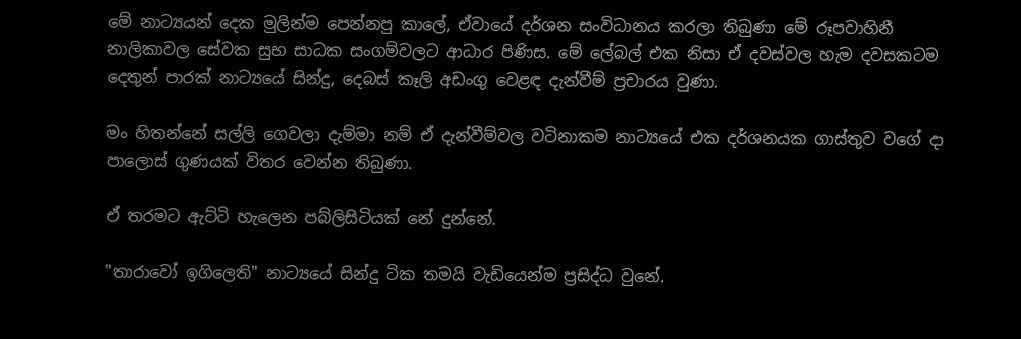මේ නාට්‍යයන් දෙක මුලින්ම පෙන්නපු කාලේ, ඒවායේ දර්ශන සංවිධානය කරලා තිබුණා මේ රූපවාහිනී නාලිකාවල සේවක සුභ සාධක සංගම්වලට ආධාර පිණිස. මේ ලේබල් එක නිසා ඒ දවස්වල හැම දවසකටම දෙතුන් පාරක් නාට්‍යයේ සින්දු, දෙබස් කෑලි අඩංගු වෙළඳ දැන්වීම් ප්‍රචාරය වුණා.

මං හිතන්නේ සල්ලි ගෙවලා දැම්මා නම් ඒ දැන්වීම්වල වටිනාකම නාට්‍යයේ එක දර්ශනයක ගාස්තුව වගේ දා පාලොස් ගුණයක් විතර වෙන්න තිබුණා.

ඒ තරමට ඇට්ටි හැලෙන පබ්ලිසිටියක් නේ දුන්නේ.

"තාරාවෝ ඉගිලෙති" නාට්‍යයේ සින්දු ටික තමයි වැඩියෙන්ම ප්‍රසිද්ධ වුනේ.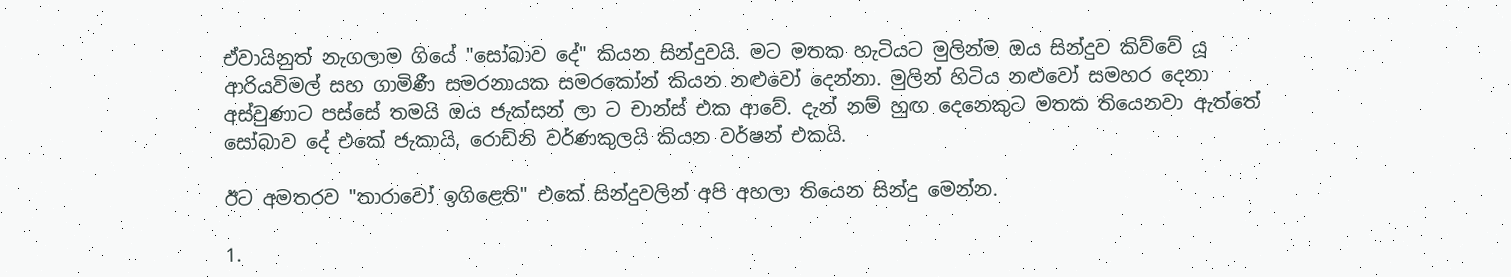ඒවායිනුත් නැගලාම ගියේ "සෝබාව දේ" කියන සින්දුවයි. මට මතක හැටියට මුලින්ම ඔය සින්දුව කිව්වේ යූ ආරියවිමල් සහ ගාමිණී සමරනායක සමරකෝන් කියන නළුවෝ දෙන්නා. මුලින් හිටිය නළුවෝ සමහර දෙනා අස්වුණාට පස්සේ තමයි ඔය ජැක්සන් ලා ට චාන්ස් එක ආවේ. දැන් නම් හුඟ දෙනෙකුට මතක තියෙනවා ඇත්තේ සෝබාව දේ එකේ ජැකායි, රොඩ්නි වර්ණකුලයි කියන වර්ෂන් එකයි.

ඊට අමතරව "තාරාවෝ ඉගිළෙති" එකේ සින්දුවලින් අපි අහලා තියෙන සින්දු මෙන්න.

1.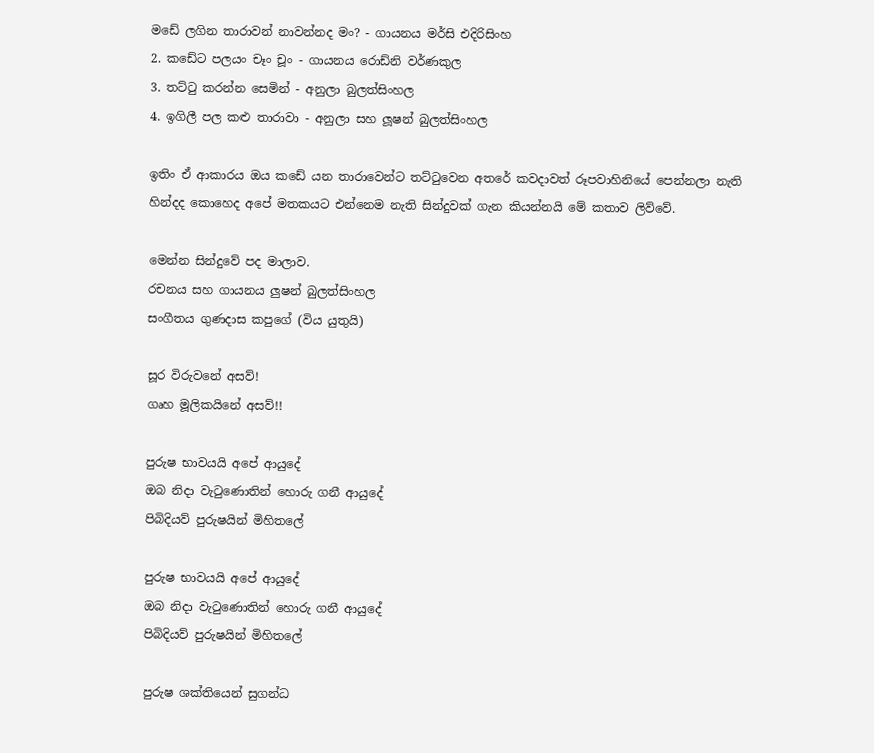මඩේ ලගින තාරාවන් නාවන්නද මං? - ගායනය මර්සි එදිරිසිංහ
2. කඩේට පලයං චෑං චූං - ගායනය රොඩ්නි වර්ණකුල
3. තට්ටු කරන්න සෙමින් - අනුලා බුලත්සිංහල
4. ඉගිලී පල කළු තාරාවා - අනුලා සහ ලූෂන් බුලත්සිංහල

ඉතිං ඒ ආකාරය ඔය කඩේ යන තාරාවෙන්ට තට්ටුවෙන අතරේ කවදාවත් රූපවාහිනියේ පෙන්නලා නැති හින්දද කොහෙද අපේ මතකයට එන්නෙම නැති සින්දුවක් ගැන කියන්නයි මේ කතාව ලිව්වේ.

මෙන්න සින්දුවේ පද මාලාව.
රචනය සහ ගායනය ලුෂන් බුලත්සිංහල
සංගීතය ගුණදාස කපුගේ (විය යුතුයි)

සූර විරුවනේ අසව්!
ගෘහ මූලිකයිනේ අසව්!!

පුරුෂ භාවයයි අපේ ආයුදේ
ඔබ නිදා වැටුණොතින් හොරු ගනී ආයුදේ
පිබිදියව් පුරුෂයින් මිහිතලේ

පුරුෂ භාවයයි අපේ ආයුදේ
ඔබ නිදා වැටුණොතින් හොරු ගනී ආයුදේ
පිබිදියව් පුරුෂයින් මිහිතලේ

පුරුෂ ශක්තියෙන් සුගන්ධ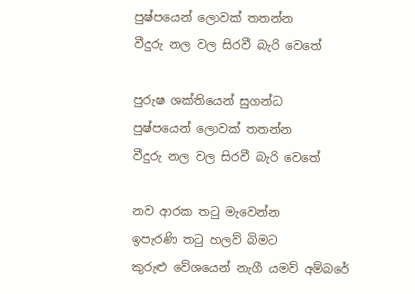පුෂ්පයෙන් ලොවක් තතන්න
වීදුරු නල වල සිරවී බැරි වෙතේ

පුරුෂ ශක්තියෙන් සුගන්ධ
පුෂ්පයෙන් ලොවක් තතන්න
වීදුරු නල වල සිරවී බැරි වෙතේ

නව ආරක තටු මැවෙන්න
ඉපැරණි තටු හලව් බිමට
කුරුළු වේශයෙන් නැගී යමව් අම්බරේ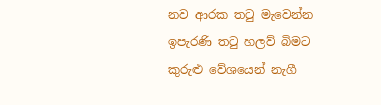නව ආරක තටු මැවෙන්න
ඉපැරණි තටු හලව් බිමට
කුරුළු වේශයෙන් නැගී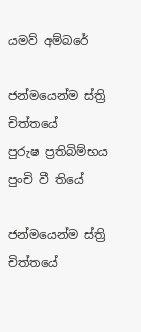යමව් අම්බරේ

ජන්මයෙන්ම ස්ත්‍රි චිත්තයේ
පුරුෂ ප්‍රතිබිම්භය පුංචි වී තියේ

ජන්මයෙන්ම ස්ත්‍රි චිත්තයේ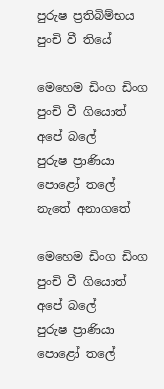පුරුෂ ප්‍රතිබිම්භය පුංචි වී තියේ

මෙහෙම ඩිංග ඩිංග පුංචි වී ගියොත් අපේ බලේ
පුරුෂ ප්‍රාණියා පොළෝ තලේ නැතේ අනාගතේ

මෙහෙම ඩිංග ඩිංග පුංචි වී ගියොත් අපේ බලේ
පුරුෂ ප්‍රාණියා පොළෝ තලේ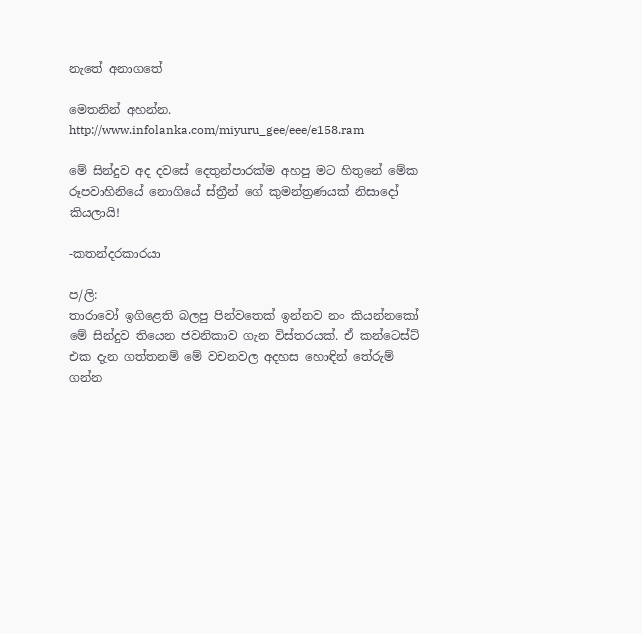නැතේ අනාගතේ

මෙතනින් අහන්න.
http://www.infolanka.com/miyuru_gee/eee/e158.ram

මේ සින්දුව අද දවසේ දෙතුන්පාරක්ම අහපු මට හිතුනේ මේක රූපවාහිනියේ නොගියේ ස්ත්‍රීන් ගේ කුමන්ත්‍රණයක් නිසාදෝ කියලායි!

-කතන්දරකාරයා

ප/ලි:
තාරාවෝ ඉගිළෙති බලපු පින්වතෙක් ඉන්නව නං කියන්නකෝ මේ සින්දුව තියෙන ජවනිකාව ගැන විස්තරයක්. ඒ කන්ටෙස්ට් එක දැන ගත්තනම් මේ වචනවල අදහස හොඳින් තේරුම් ගන්න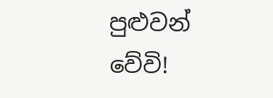පුළුවන් වේවි!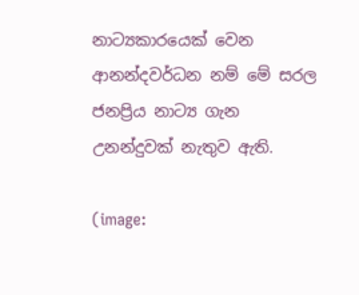නාට්‍යකාරයෙක් වෙන ආනන්දවර්ධන නම් මේ සරල ජනප්‍රිය නාට්‍ය ගැන උනන්දුවක් නැතුව ඇති.

(image: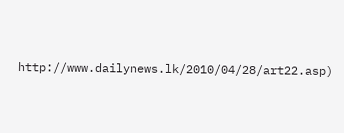http://www.dailynews.lk/2010/04/28/art22.asp)